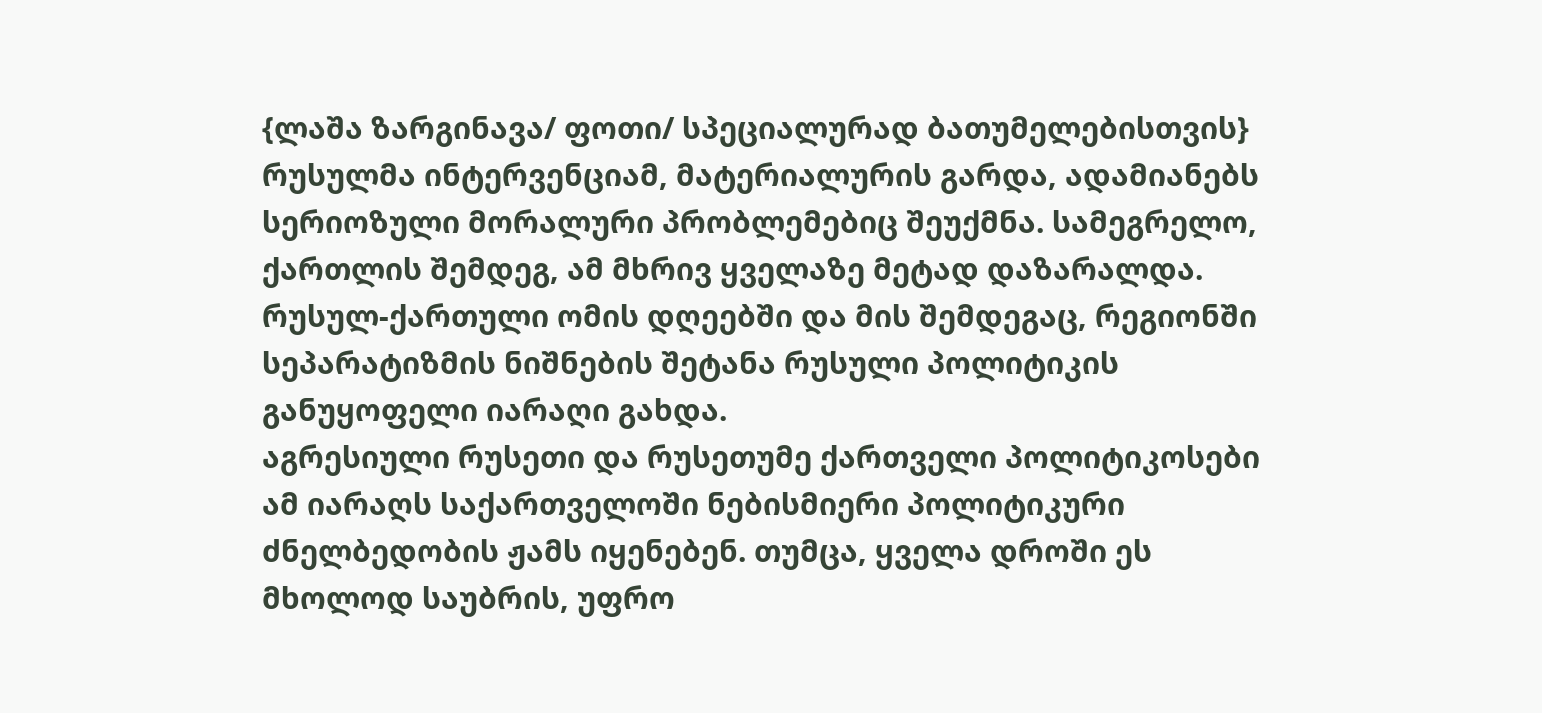{ლაშა ზარგინავა/ ფოთი/ სპეციალურად ბათუმელებისთვის}
რუსულმა ინტერვენციამ, მატერიალურის გარდა, ადამიანებს სერიოზული მორალური პრობლემებიც შეუქმნა. სამეგრელო, ქართლის შემდეგ, ამ მხრივ ყველაზე მეტად დაზარალდა. რუსულ-ქართული ომის დღეებში და მის შემდეგაც, რეგიონში სეპარატიზმის ნიშნების შეტანა რუსული პოლიტიკის განუყოფელი იარაღი გახდა.
აგრესიული რუსეთი და რუსეთუმე ქართველი პოლიტიკოსები ამ იარაღს საქართველოში ნებისმიერი პოლიტიკური ძნელბედობის ჟამს იყენებენ. თუმცა, ყველა დროში ეს მხოლოდ საუბრის, უფრო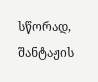სწორად, შანტაჟის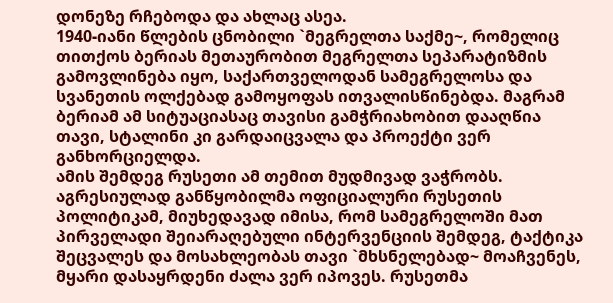დონეზე რჩებოდა და ახლაც ასეა.
1940-იანი წლების ცნობილი `მეგრელთა საქმე~, რომელიც თითქოს ბერიას მეთაურობით მეგრელთა სეპარატიზმის გამოვლინება იყო, საქართველოდან სამეგრელოსა და სვანეთის ოლქებად გამოყოფას ითვალისწინებდა. მაგრამ ბერიამ ამ სიტუაციასაც თავისი გამჭრიახობით დააღწია თავი, სტალინი კი გარდაიცვალა და პროექტი ვერ განხორციელდა.
ამის შემდეგ რუსეთი ამ თემით მუდმივად ვაჭრობს. აგრესიულად განწყობილმა ოფიციალური რუსეთის პოლიტიკამ, მიუხედავად იმისა, რომ სამეგრელოში მათ პირველადი შეიარაღებული ინტერვენციის შემდეგ, ტაქტიკა შეცვალეს და მოსახლეობას თავი `მხსნელებად~ მოაჩვენეს, მყარი დასაყრდენი ძალა ვერ იპოვეს. რუსეთმა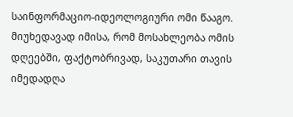საინფორმაციო-იდეოლოგიური ომი წააგო. მიუხედავად იმისა, რომ მოსახლეობა ომის დღეებში, ფაქტობრივად, საკუთარი თავის იმედადღა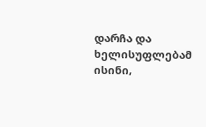დარჩა და ხელისუფლებამ ისინი,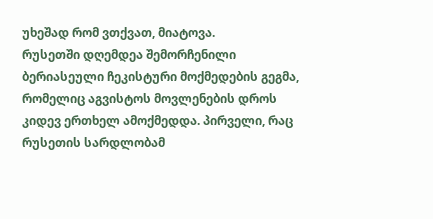უხეშად რომ ვთქვათ, მიატოვა.
რუსეთში დღემდეა შემორჩენილი ბერიასეული ჩეკისტური მოქმედების გეგმა, რომელიც აგვისტოს მოვლენების დროს კიდევ ერთხელ ამოქმედდა. პირველი, რაც რუსეთის სარდლობამ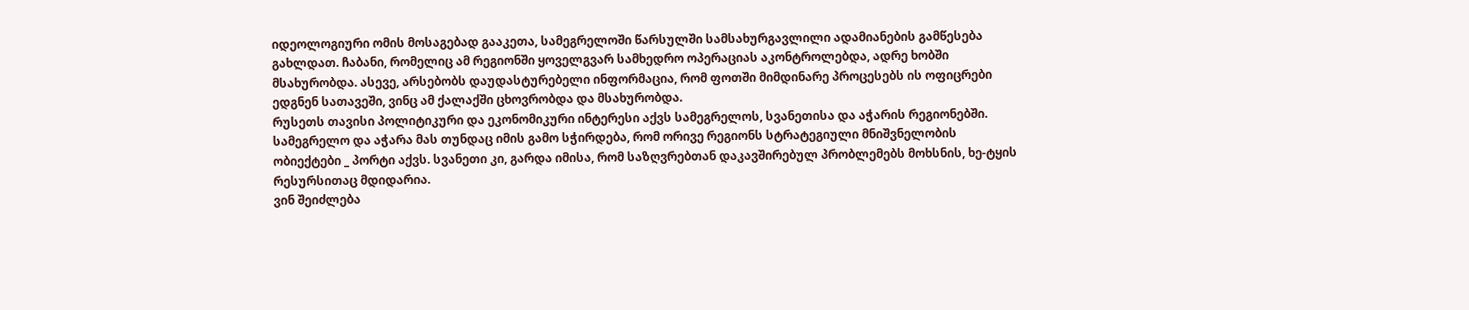იდეოლოგიური ომის მოსაგებად გააკეთა, სამეგრელოში წარსულში სამსახურგავლილი ადამიანების გამწესება გახლდათ. ჩაბანი, რომელიც ამ რეგიონში ყოველგვარ სამხედრო ოპერაციას აკონტროლებდა, ადრე ხობში მსახურობდა. ასევე, არსებობს დაუდასტურებელი ინფორმაცია, რომ ფოთში მიმდინარე პროცესებს ის ოფიცრები ედგნენ სათავეში, ვინც ამ ქალაქში ცხოვრობდა და მსახურობდა.
რუსეთს თავისი პოლიტიკური და ეკონომიკური ინტერესი აქვს სამეგრელოს, სვანეთისა და აჭარის რეგიონებში. სამეგრელო და აჭარა მას თუნდაც იმის გამო სჭირდება, რომ ორივე რეგიონს სტრატეგიული მნიშვნელობის ობიექტები _ პორტი აქვს. სვანეთი კი, გარდა იმისა, რომ საზღვრებთან დაკავშირებულ პრობლემებს მოხსნის, ხე-ტყის რესურსითაც მდიდარია.
ვინ შეიძლება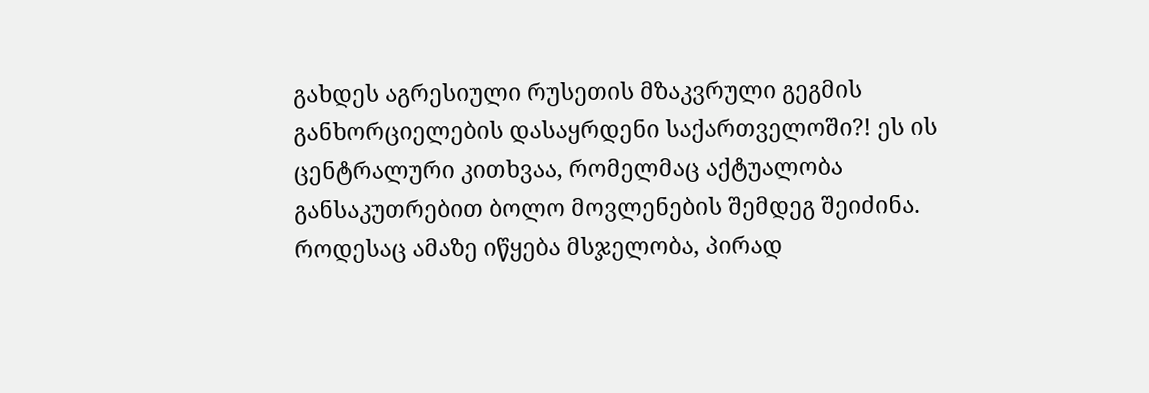გახდეს აგრესიული რუსეთის მზაკვრული გეგმის განხორციელების დასაყრდენი საქართველოში?! ეს ის ცენტრალური კითხვაა, რომელმაც აქტუალობა განსაკუთრებით ბოლო მოვლენების შემდეგ შეიძინა. როდესაც ამაზე იწყება მსჯელობა, პირად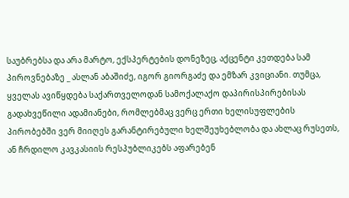საუბრებსა და არა მარტო, ექსპერტების დონეზეც, აქცენტი კეთდება სამ პიროვნებაზე _ ასლან აბაშიძე, იგორ გიორგაძე და ემზარ კვიციანი. თუმცა, ყველას ავიწყდება საქართველოდან სამოქალაქო დაპირისპირებისას გადახვეწილი ადამიანები, რომლებმაც ვერც ერთი ხელისუფლების პირობებში ვერ მიიღეს გარანტირებული ხელშეუხებლობა და ახლაც რუსეთს, ან ჩრდილო კავკასიის რესპუბლიკებს აფარებენ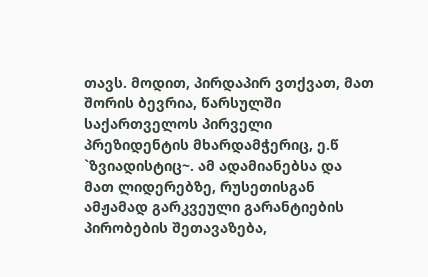თავს. მოდით, პირდაპირ ვთქვათ, მათ შორის ბევრია, წარსულში საქართველოს პირველი პრეზიდენტის მხარდამჭერიც, ე.წ `ზვიადისტიც~. ამ ადამიანებსა და მათ ლიდერებზე, რუსეთისგან ამჟამად გარკვეული გარანტიების პირობების შეთავაზება,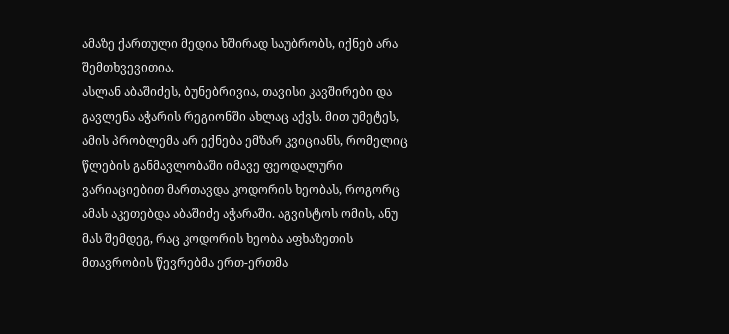ამაზე ქართული მედია ხშირად საუბრობს, იქნებ არა შემთხვევითია.
ასლან აბაშიძეს, ბუნებრივია, თავისი კავშირები და გავლენა აჭარის რეგიონში ახლაც აქვს. მით უმეტეს, ამის პრობლემა არ ექნება ემზარ კვიციანს, რომელიც წლების განმავლობაში იმავე ფეოდალური ვარიაციებით მართავდა კოდორის ხეობას, როგორც ამას აკეთებდა აბაშიძე აჭარაში. აგვისტოს ომის, ანუ მას შემდეგ, რაც კოდორის ხეობა აფხაზეთის მთავრობის წევრებმა ერთ-ერთმა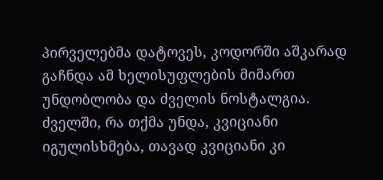პირველებმა დატოვეს, კოდორში აშკარად გაჩნდა ამ ხელისუფლების მიმართ უნდობლობა და ძველის ნოსტალგია.
ძველში, რა თქმა უნდა, კვიციანი იგულისხმება, თავად კვიციანი კი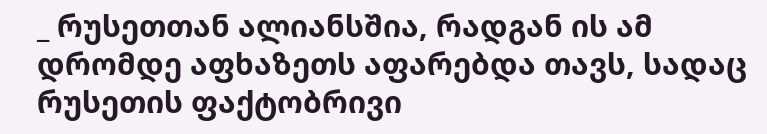_ რუსეთთან ალიანსშია, რადგან ის ამ დრომდე აფხაზეთს აფარებდა თავს, სადაც რუსეთის ფაქტობრივი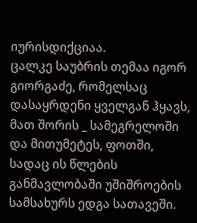იურისდიქციაა.
ცალკე საუბრის თემაა იგორ გიორგაძე, რომელსაც დასაყრდენი ყველგან ჰყავს, მათ შორის _ სამეგრელოში და მითუმეტეს, ფოთში, სადაც ის წლების განმავლობაში უშიშროების სამსახურს ედგა სათავეში.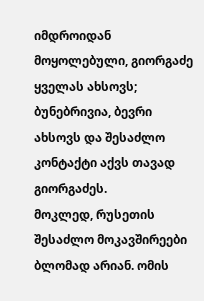იმდროიდან მოყოლებული, გიორგაძე ყველას ახსოვს; ბუნებრივია, ბევრი ახსოვს და შესაძლო კონტაქტი აქვს თავად გიორგაძეს.
მოკლედ, რუსეთის შესაძლო მოკავშირეები ბლომად არიან. ომის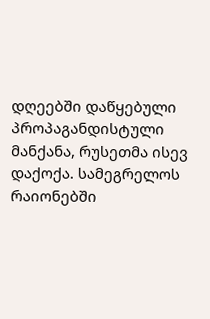დღეებში დაწყებული პროპაგანდისტული მანქანა, რუსეთმა ისევ დაქოქა. სამეგრელოს რაიონებში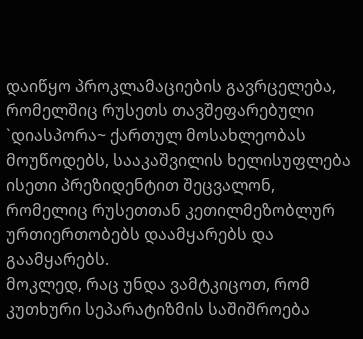დაიწყო პროკლამაციების გავრცელება, რომელშიც რუსეთს თავშეფარებული `დიასპორა~ ქართულ მოსახლეობას მოუწოდებს, სააკაშვილის ხელისუფლება ისეთი პრეზიდენტით შეცვალონ, რომელიც რუსეთთან კეთილმეზობლურ ურთიერთობებს დაამყარებს და გაამყარებს.
მოკლედ, რაც უნდა ვამტკიცოთ, რომ კუთხური სეპარატიზმის საშიშროება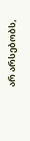არ არსებობს,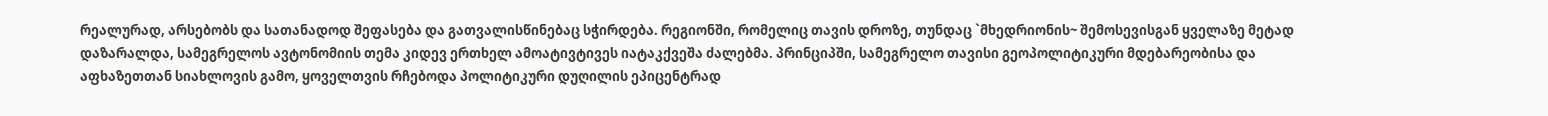რეალურად, არსებობს და სათანადოდ შეფასება და გათვალისწინებაც სჭირდება. რეგიონში, რომელიც თავის დროზე, თუნდაც `მხედრიონის~ შემოსევისგან ყველაზე მეტად დაზარალდა, სამეგრელოს ავტონომიის თემა კიდევ ერთხელ ამოატივტივეს იატაკქვეშა ძალებმა. პრინციპში, სამეგრელო თავისი გეოპოლიტიკური მდებარეობისა და აფხაზეთთან სიახლოვის გამო, ყოველთვის რჩებოდა პოლიტიკური დუღილის ეპიცენტრად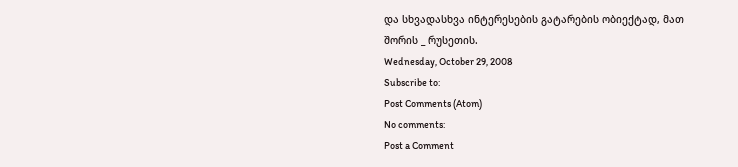და სხვადასხვა ინტერესების გატარების ობიექტად, მათ შორის _ რუსეთის.
Wednesday, October 29, 2008
Subscribe to:
Post Comments (Atom)
No comments:
Post a Comment